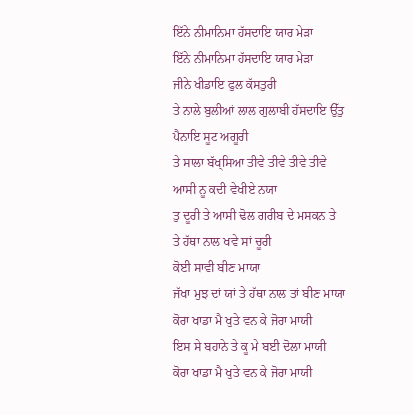ਇੱਨੇ ਨੀਮਾਨਿਮਾ ਹੱਸਦਾਇ ਯਾਰ ਮੇਡ਼ਾ
ਇੱਨੇ ਨੀਮਾਨਿਮਾ ਹੱਸਦਾਇ ਯਾਰ ਮੇਡ਼ਾ
ਜੀਨੇ ਖੀਡਾਇ ਫੁਲ ਕੱਸਤੁਰੀ
ਤੇ ਨਾਲੇ ਬੁਲੀਆਂ ਲਾਲ ਗੁਲਾਬੀ ਹੱਸਦਾਇ ਉੱਤੁ ਪੈਨਾਇ ਸੂਟ ਅਗੂਰੀ
ਤੇ ਸਾਲਾ ਬੱਖ੍ਸਿਆ ਤੀਵੇ ਤੀਵੇ ਤੀਵੇ ਤੀਵੇ
ਆਸੀ ਨੂ ਕਦੀ ਵੇਖੀਏ ਨਯਾ
ਤੁ ਦੂਰੀ ਤੇ ਆਸੀ ਢੋਲ ਗਰੀਬ ਦੇ ਮਸਕਨ ਤੇ
ਤੇ ਹੱਥਾ ਨਾਲ ਖਵੇ ਸਾਂ ਚੂਰੀ
ਕੋਈ ਸਾਵੀ ਬੀਣ ਮਾਯਾ
ਜੱਖਾ ਮੁਝ ਦਾਂ ਯਾਂ ਤੇ ਹੱਥਾ ਨਾਲ ਤਾਂ ਬੀਣ ਮਾਯਾ
ਕੋਰਾ ਖਾਡਾ ਮੈ ਖੁਤੇ ਵਨ ਕੇ ਜੋਰਾ ਮਾਯੀ
ਇਸ ਸੇ ਬਹਾਨੇ ਤੇ ਕੂ ਮੇ ਬਈ ਦੋਲਾ ਮਾਯੀ
ਕੋਰਾ ਖਾਡਾ ਮੈ ਖੁਤੇ ਵਨ ਕੇ ਜੋਰਾ ਮਾਯੀ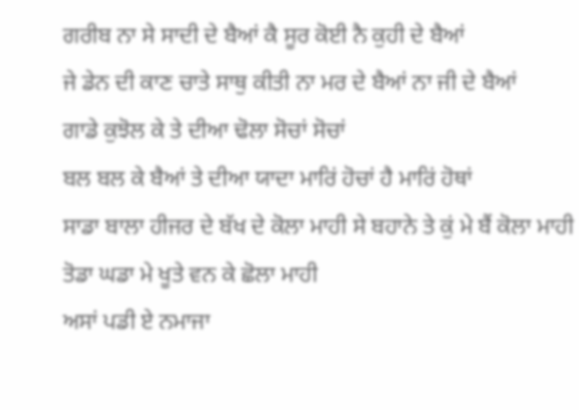ਗਰੀਬ ਨਾ ਸੇ ਸਾਦੀ ਦੇ ਬੈਆਂ ਕੈ ਸੂਰ ਕੋਈ ਨੈ ਕੁਹੀ ਦੇ ਬੈਆਂ
ਜੇ ਡੇਨ ਦੀ ਕਾਣ ਚਾਤੇ ਸਾਥੁ ਕੀਤੀ ਨਾ ਮਰ ਦੇ ਬੈਆਂ ਨਾ ਜੀ ਦੇ ਬੈਆਂ
ਗਾਡੇ ਕੁਝੋਲ ਕੇ ਤੇ ਦੀਆ ਢੋਲਾ ਸੋਚਾਂ ਸੋਚਾਂ
ਬਲ ਬਲ ਕੇ ਬੈਆਂ ਤੇ ਦੀਆ ਯਾਦਾ ਮਾਰਿਂ ਹੋਚਾਂ ਹੈ ਮਾਰਿਂ ਹੋਥਾਂ
ਸਾਡਾ ਬਾਲਾ ਹੀਜਰ ਦੇ ਬੱਖ ਦੇ ਕੋਲਾ ਮਾਹੀ ਸੇ ਬਹਾਨੇ ਤੇ ਕੁਂ ਮੇ ਬੈਂ ਕੋਲਾ ਮਾਹੀ
ਤੋਡਾ ਘਡਾ ਮੇ ਖੂਤੇ ਵਨ ਕੇ ਛੋਲਾ ਮਾਹੀ
ਅਸਾਂ ਪਡੀ ਏ ਨਮਾਜਾ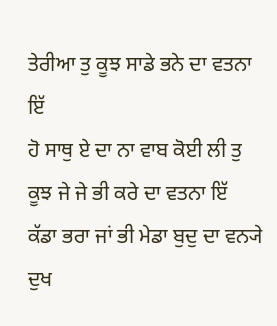ਤੇਰੀਆ ਤੁ ਕੂਝ ਸਾਡੇ ਭਨੇ ਦਾ ਵਤਨਾ ਇੱ
ਹੋ ਸਾਥੁ ਏ ਦਾ ਨਾ ਵਾਬ ਕੋਈ ਲੀ ਤੁ ਕੂਝ ਜੇ ਜੇ ਭੀ ਕਰੇ ਦਾ ਵਤਨਾ ਇੱ
ਕੱਡਾ ਭਰਾ ਜਾਂ ਭੀ ਮੇਡਾ ਬੁਦੁ ਦਾ ਵਨ੍ਯੇ
ਦੁਖ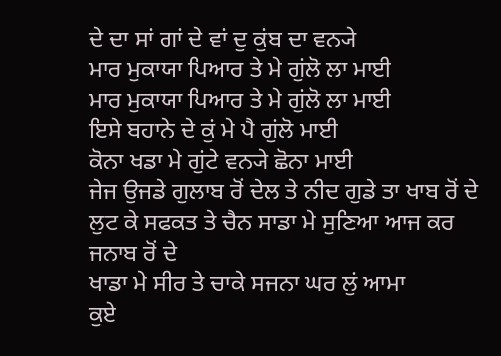ਦੇ ਦਾ ਸਾਂ ਗਾਂ ਦੇ ਵਾਂ ਦੁ ਕੁਂਬ ਦਾ ਵਨ੍ਯੇ
ਮਾਰ ਮੁਕਾਯਾ ਪਿਆਰ ਤੇ ਮੇ ਗੁਂਲੋ ਲਾ ਮਾਈ
ਮਾਰ ਮੁਕਾਯਾ ਪਿਆਰ ਤੇ ਮੇ ਗੁਂਲੋ ਲਾ ਮਾਈ
ਇਸੇ ਬਹਾਨੇ ਦੇ ਕੁਂ ਮੇ ਪੈ ਗੁਂਲੋ ਮਾਈ
ਕੋਨਾ ਖਡਾ ਮੇ ਗੁਂਟੇ ਵਨ੍ਯੇ ਛੋਨਾ ਮਾਈ
ਜੇਜ ਉਜਡੇ ਗੁਲਾਬ ਰੋਂ ਦੇਲ ਤੇ ਨੀਦ ਗੁਡੇ ਤਾ ਖਾਬ ਰੋਂ ਦੇ ਲੁਟ ਕੇ ਸਫਕਤ ਤੇ ਚੈਨ ਸਾਡਾ ਮੇ ਸੁਣਿਆ ਆਜ ਕਰ ਜਨਾਬ ਰੋਂ ਦੇ
ਖਾਡਾ ਮੇ ਸੀਰ ਤੇ ਚਾਕੇ ਸਜਨਾ ਘਰ ਲੁਂ ਆਮਾ
ਕੁਏ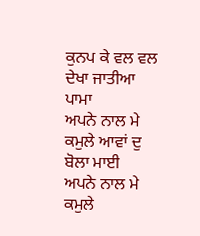ਕੁਨਪ ਕੇ ਵਲ ਵਲ ਦੇਖਾ ਜਾਤੀਆ ਪਾਮਾ
ਅਪਨੇ ਨਾਲ ਮੇ ਕਮੁਲੇ ਆਵਾਂ ਦੁ ਬੋਲਾ ਮਾਈ
ਅਪਨੇ ਨਾਲ ਮੇ ਕਮੁਲੇ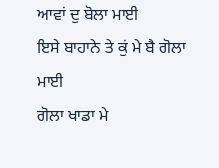ਆਵਾਂ ਦੁ ਬੋਲਾ ਮਾਈ
ਇਸੇ ਬਾਹਾਨੇ ਤੇ ਕੁਂ ਮੇ ਬੈ ਗੋਲਾ ਮਾਈ
ਗੋਲਾ ਖਾਡਾ ਮੇ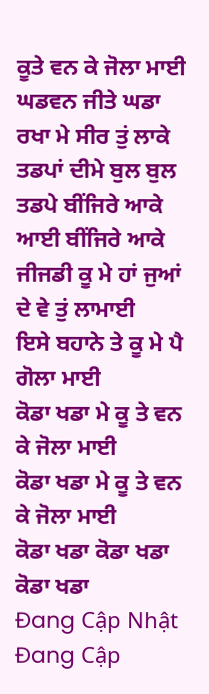ਕੂਤੇ ਵਨ ਕੇ ਜੋਲਾ ਮਾਈ
ਘਡਵਨ ਜੀਤੇ ਘਡਾ ਰਖਾ ਮੇ ਸੀਰ ਤੁਂ ਲਾਕੇ
ਤਡਪਾਂ ਦੀਮੇ ਬੁਲ ਬੁਲ ਤਡਪੇ ਬੀਂਜਿਰੇ ਆਕੇ
ਆਈ ਬੀਂਜਿਰੇ ਆਕੇ
ਜੀਜਡੀ ਕੂ ਮੇ ਹਾਂ ਜੁਆਂ ਦੇ ਵੇ ਤੁਂ ਲਾਮਾਈ
ਇਸੇ ਬਹਾਨੇ ਤੇ ਕੂ ਮੇ ਪੈ ਗੋਲਾ ਮਾਈ
ਕੋਡਾ ਖਡਾ ਮੇ ਕੂ ਤੇ ਵਨ ਕੇ ਜੋਲਾ ਮਾਈ
ਕੋਡਾ ਖਡਾ ਮੇ ਕੂ ਤੇ ਵਨ ਕੇ ਜੋਲਾ ਮਾਈ
ਕੋਡਾ ਖਡਾ ਕੋਡਾ ਖਡਾ ਕੋਡਾ ਖਡਾ
Đang Cập Nhật
Đang Cập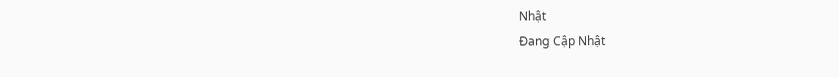Nhật
Đang Cập Nhật